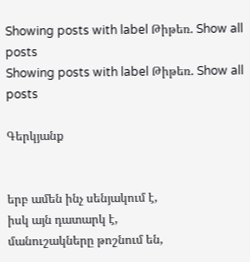Showing posts with label Թիթեռ. Show all posts
Showing posts with label Թիթեռ. Show all posts

Գերկյանք


երբ ամեն ինչ սենյակում է,
իսկ այն դատարկ է,
մանուշակները թոշնում են,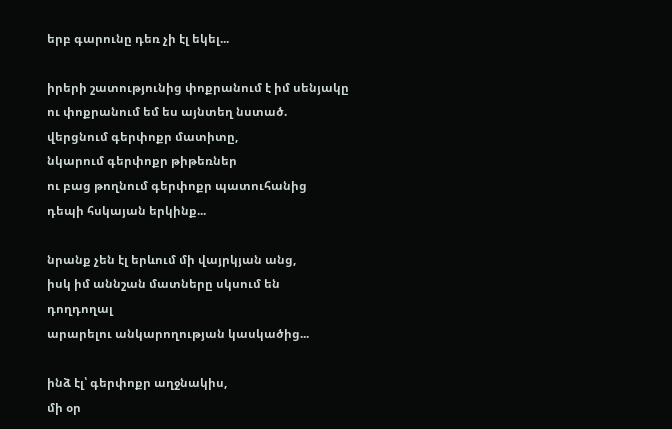երբ գարունը դեռ չի էլ եկել...

իրերի շատությունից փոքրանում է իմ սենյակը
ու փոքրանում եմ ես այնտեղ նստած.
վերցնում գերփոքր մատիտը,
նկարում գերփոքր թիթեռներ
ու բաց թողնում գերփոքր պատուհանից
դեպի հսկայան երկինք...

նրանք չեն էլ երևում մի վայրկյան անց,
իսկ իմ աննշան մատները սկսում են
դողդողալ
արարելու անկարողության կասկածից...

ինձ էլ՝ գերփոքր աղջնակիս,
մի օր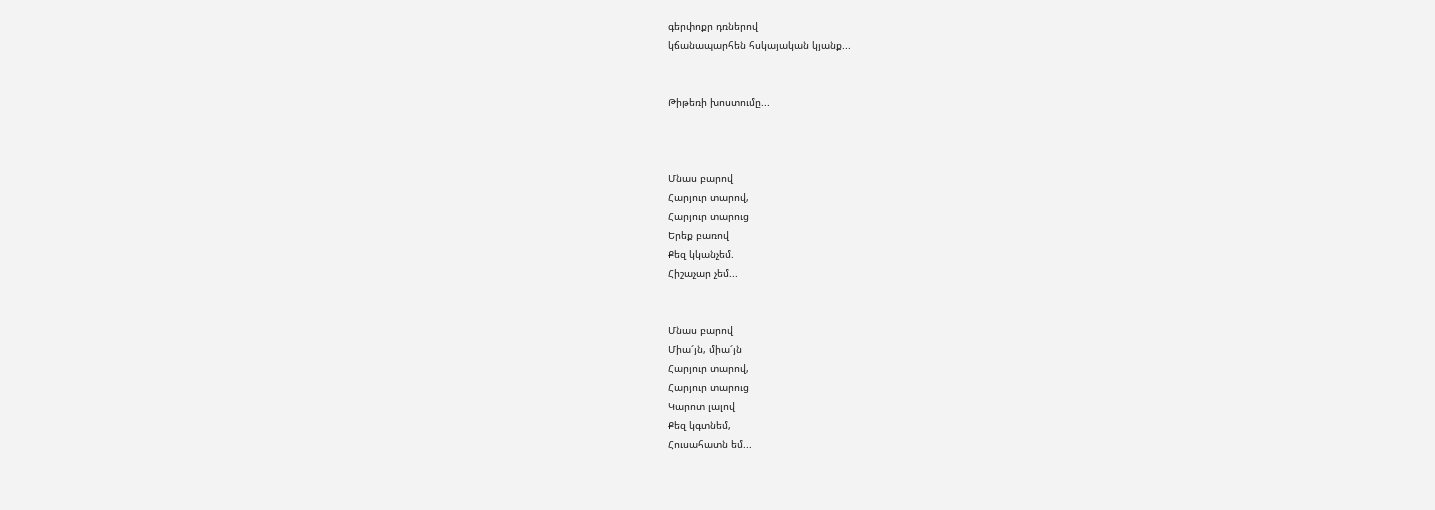գերփոքր դռներով
կճանապարհեն հսկայական կյանք...


Թիթեռի խոստումը...



Մնաս բարով
Հարյուր տարով,
Հարյուր տարուց
Երեք բառով
Քեզ կկանչեմ.
Հիշաչար չեմ...


Մնաս բարով
Միա՜յն, միա՜յն
Հարյուր տարով,
Հարյուր տարուց
Կարոտ լալով
Քեզ կգտնեմ,
Հուսահատն եմ...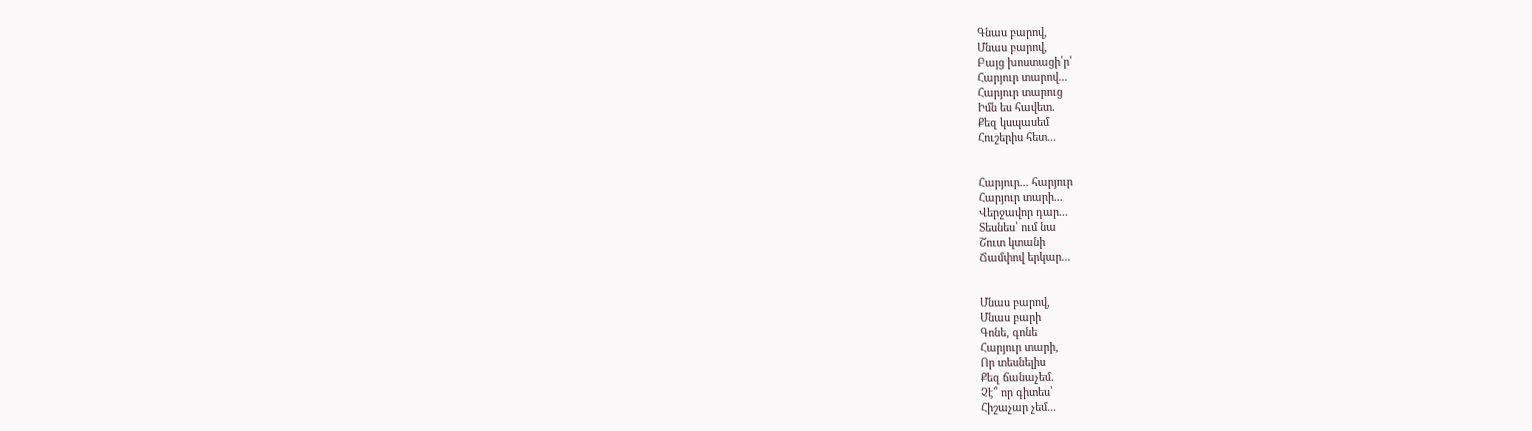Գնաս բարով,
Մնաս բարով,
Բայց խոստացի՛ր՝
Հարյուր տարով...
Հարյուր տարուց
Իմն ես հավետ.
Քեզ կսպասեմ
Հուշերիս հետ...


Հարյուր... հարյուր
Հարյուր տարի...
Վերջավոր դար...
Տեսնես՝ ում նա
Շուտ կտանի
Ճամփով երկար...


Մնաս բարով,
Մնաս բարի
Գոնե, գոնե
Հարյուր տարի,
Որ տեսնելիս
Քեզ ճանաչեմ.
Չէ՞ որ գիտես՝
Հիշաչար չեմ...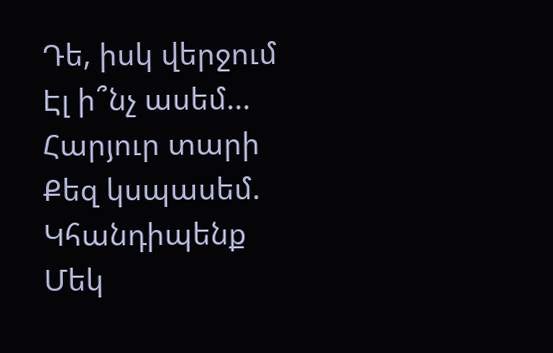Դե, իսկ վերջում
Էլ ի՞նչ ասեմ...
Հարյուր տարի
Քեզ կսպասեմ.
Կհանդիպենք
Մեկ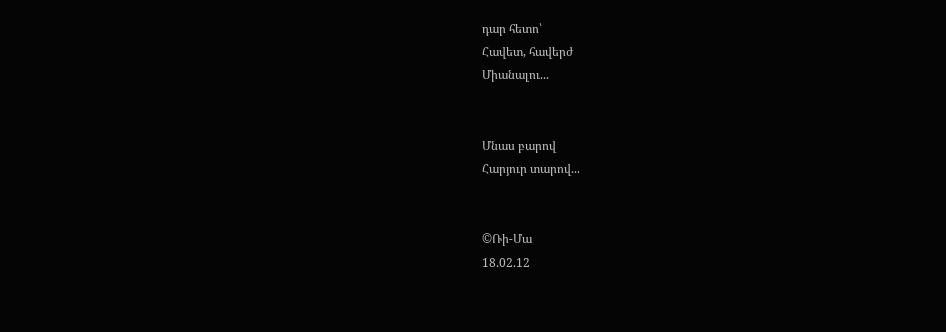դար հետո՝
Հավետ, հավերժ
Միանալու...


Մնաս բարով
Հարյուր տարով...


©Ռի-Մա
18.02.12